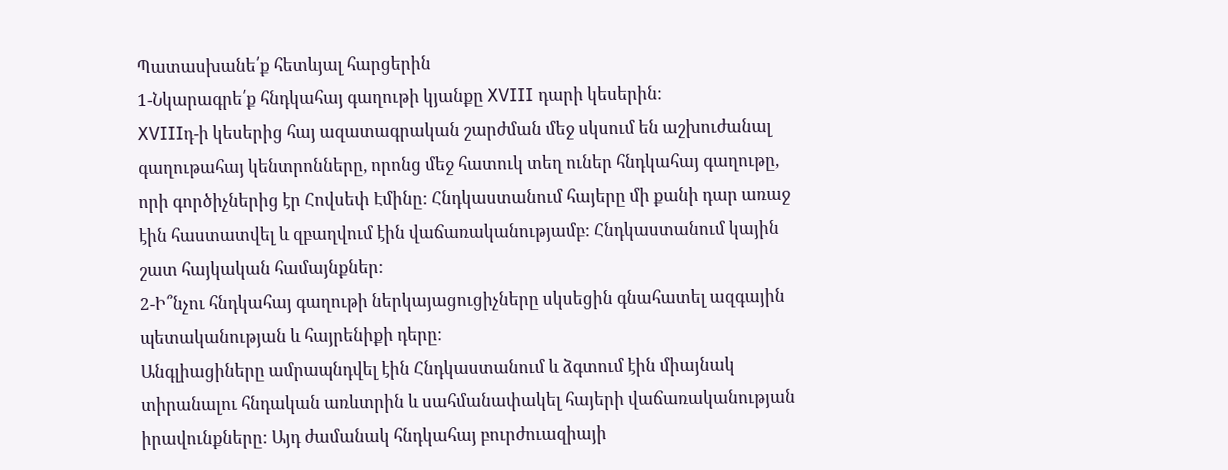Պատասխանե՛ք հետևյալ հարցերին
1-Նկարագրե՛ք հնդկահայ գաղութի կյանքը XVIII դարի կեսերին։
XVIIIդ-ի կեսերից հայ ազատագրական շարժման մեջ սկսում են աշխուժանալ գաղութահայ կենտրոնները, որոնց մեջ հատուկ տեղ ուներ հնդկահայ գաղութը, որի գործիչներից էր Հովսեփ Էմինը: Հնդկաստանում հայերը մի քանի դար առաջ էին հաստատվել և զբաղվում էին վաճառականությամբ: Հնդկաստանում կային շատ հայկական համայնքներ:
2-Ի՞նչու հնդկահայ գաղութի ներկայացուցիչները սկսեցին գնահատել ազգային պետականության և հայրենիքի դերը։
Անգլիացիները ամրապնդվել էին Հնդկաստանում և ձգտում էին միայնակ տիրանալու հնդական առևտրին և սահմանափակել հայերի վաճառականության իրավունքները: Այդ ժամանակ հնդկահայ բուրժուազիայի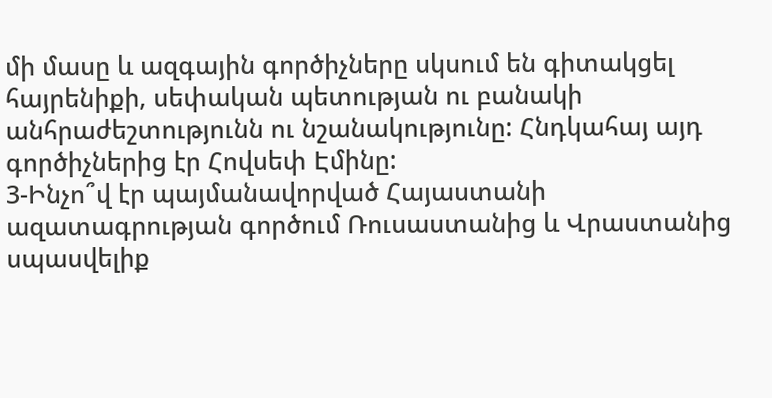մի մասը և ազգային գործիչները սկսում են գիտակցել հայրենիքի, սեփական պետության ու բանակի անհրաժեշտությունն ու նշանակությունը: Հնդկահայ այդ գործիչներից էր Հովսեփ Էմինը:
3-Ինչո՞վ էր պայմանավորված Հայաստանի ազատագրության գործում Ռուսաստանից և Վրաստանից սպասվելիք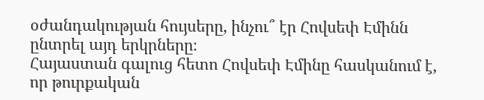օժանդակության հույսերը, ինչու՞ էր Հովսեփ Էմինն ընտրել այդ երկրները։
Հայաստան գալուց հետո Հովսեփ Էմինը հասկանում է, որ թուրքական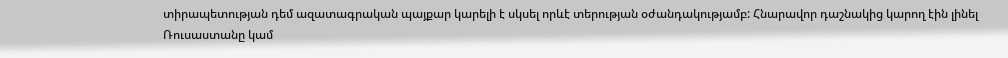տիրապետության դեմ ազատագրական պայքար կարելի է սկսել որևէ տերության օժանդակությամբ: Հնարավոր դաշնակից կարող էին լինել Ռուսաստանը կամ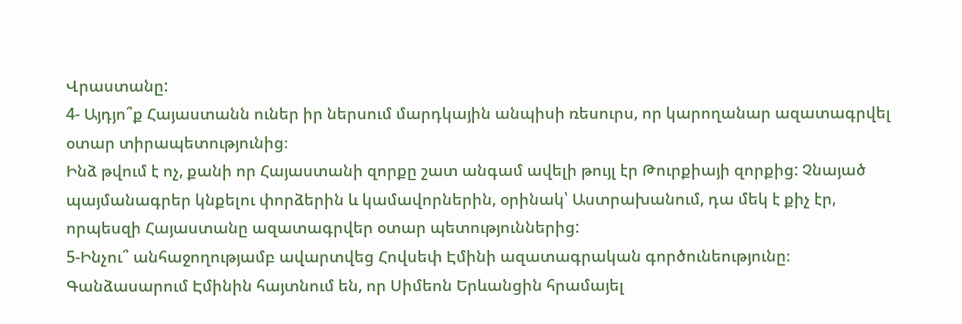Վրաստանը:
4- Այդյո՞ք Հայաստանն ուներ իր ներսում մարդկային անպիսի ռեսուրս, որ կարողանար ազատագրվել օտար տիրապետությունից։
Ինձ թվում է ոչ, քանի որ Հայաստանի զորքը շատ անգամ ավելի թույլ էր Թուրքիայի զորքից: Չնայած պայմանագրեր կնքելու փորձերին և կամավորներին, օրինակ՝ Աստրախանում, դա մեկ է քիչ էր, որպեսզի Հայաստանը ազատագրվեր օտար պետություններից:
5-Ինչու՞ անհաջողությամբ ավարտվեց Հովսեփ Էմինի ազատագրական գործունեությունը։
Գանձասարում Էմինին հայտնում են, որ Սիմեոն Երևանցին հրամայել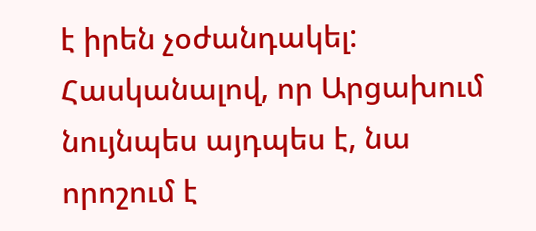է իրեն չօժանդակել: Հասկանալով, որ Արցախում նույնպես այդպես է, նա որոշում է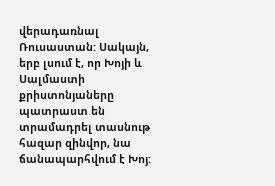վերադառնալ Ռուսաստան: Սակայն, երբ լսում է, որ Խոյի և Սալմաստի քրիստոնյաները պատրաստ են տրամադրել տասնութ հազար զինվոր, նա ճանապարհվում է Խոյ: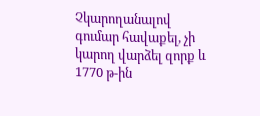Չկարողանալով գումար հավաքել, չի կարող վարձել զորք և 1770 թ-ին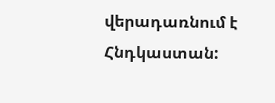վերադառնում է Հնդկաստան: